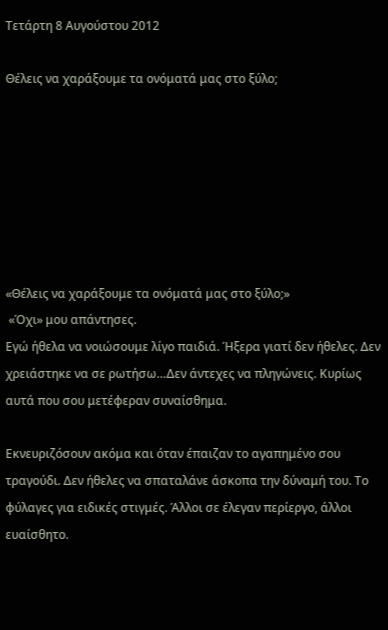Τετάρτη 8 Αυγούστου 2012

Θέλεις να χαράξουμε τα ονόματά μας στο ξύλο;







«Θέλεις να χαράξουμε τα ονόματά μας στο ξύλο;»
 «Όχι» μου απάντησες.
Εγώ ήθελα να νοιώσουμε λίγο παιδιά. Ήξερα γιατί δεν ήθελες. Δεν χρειάστηκε να σε ρωτήσω…Δεν άντεχες να πληγώνεις. Κυρίως αυτά που σου μετέφεραν συναίσθημα.

Εκνευριζόσουν ακόμα και όταν έπαιζαν το αγαπημένο σου τραγούδι. Δεν ήθελες να σπαταλάνε άσκοπα την δύναμή του. Το φύλαγες για ειδικές στιγμές. Άλλοι σε έλεγαν περίεργο, άλλοι ευαίσθητο.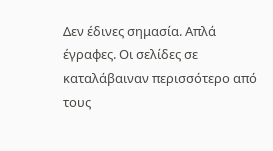Δεν έδινες σημασία. Απλά έγραφες. Οι σελίδες σε καταλάβαιναν περισσότερο από τους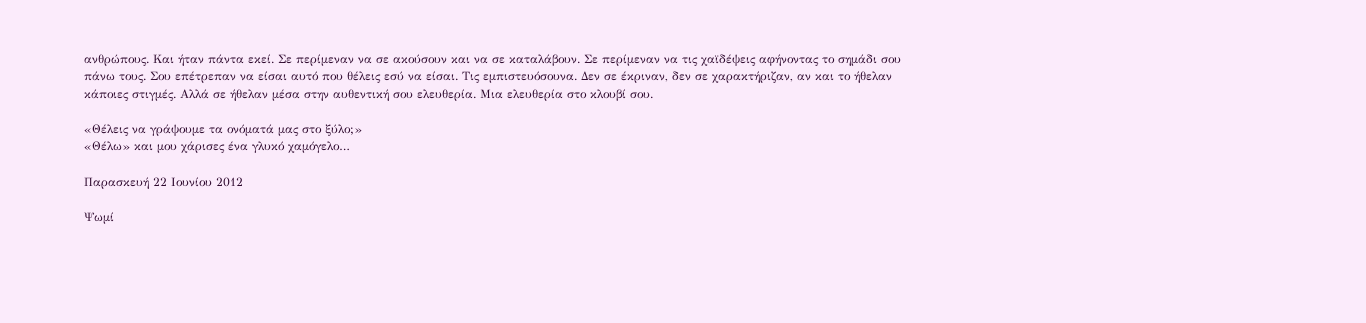ανθρώπους. Και ήταν πάντα εκεί. Σε περίμεναν να σε ακούσουν και να σε καταλάβουν. Σε περίμεναν να τις χαϊδέψεις αφήνοντας το σημάδι σου πάνω τους. Σου επέτρεπαν να είσαι αυτό που θέλεις εσύ να είσαι. Τις εμπιστευόσουνα. Δεν σε έκριναν, δεν σε χαρακτήριζαν, αν και το ήθελαν κάποιες στιγμές. Αλλά σε ήθελαν μέσα στην αυθεντική σου ελευθερία. Μια ελευθερία στο κλουβί σου.

«Θέλεις να γράψουμε τα ονόματά μας στο ξύλο;»
«Θέλω» και μου χάρισες ένα γλυκό χαμόγελο…

Παρασκευή 22 Ιουνίου 2012

Ψωμί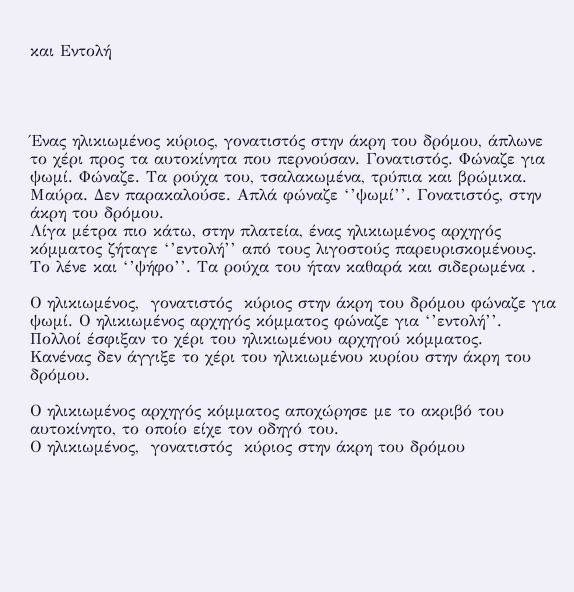και Εντολή




Ένας ηλικιωμένος κύριος, γονατιστός στην άκρη του δρόμου, άπλωνε  το χέρι προς τα αυτοκίνητα που περνούσαν. Γονατιστός. Φώναζε για ψωμί. Φώναζε. Τα ρούχα του, τσαλακωμένα, τρύπια και βρώμικα. Μαύρα. Δεν παρακαλούσε. Απλά φώναζε ‘’ψωμί’’. Γονατιστός, στην άκρη του δρόμου.
Λίγα μέτρα πιο κάτω, στην πλατεία, ένας ηλικιωμένος αρχηγός κόμματος ζήταγε ‘’εντολή’’ από τους λιγοστούς παρευρισκομένους. Το λένε και ‘’ψήφο’’. Τα ρούχα του ήταν καθαρά και σιδερωμένα .

Ο ηλικιωμένος,  γονατιστός  κύριος στην άκρη του δρόμου φώναζε για ψωμί. Ο ηλικιωμένος αρχηγός κόμματος φώναζε για ‘’εντολή’’.
Πολλοί έσφιξαν το χέρι του ηλικιωμένου αρχηγού κόμματος.
Κανένας δεν άγγιξε το χέρι του ηλικιωμένου κυρίου στην άκρη του δρόμου.

Ο ηλικιωμένος αρχηγός κόμματος αποχώρησε με το ακριβό του αυτοκίνητο, το οποίο είχε τον οδηγό του.
Ο ηλικιωμένος,  γονατιστός  κύριος στην άκρη του δρόμου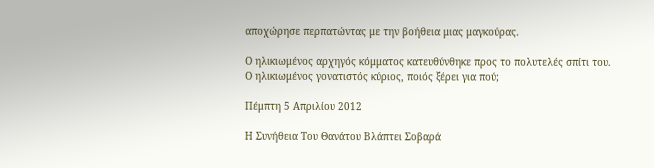αποχώρησε περπατώντας με την βοήθεια μιας μαγκούρας.

Ο ηλικιωμένος αρχηγός κόμματος κατευθύνθηκε προς το πολυτελές σπίτι του.
Ο ηλικιωμένος γονατιστός κύριος, ποιός ξέρει για πού;

Πέμπτη 5 Απριλίου 2012

Η Συνήθεια Του Θανάτου Βλάπτει Σοβαρά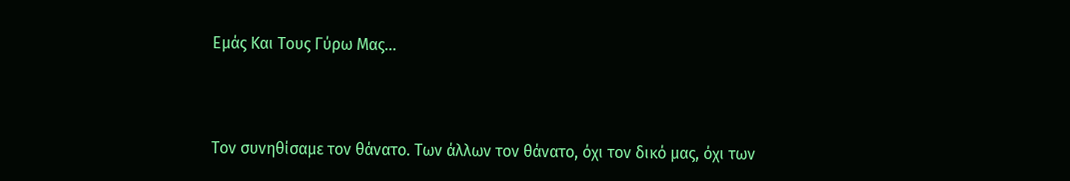Εμάς Και Τους Γύρω Μας...



Τον συνηθίσαμε τον θάνατο. Των άλλων τον θάνατο, όχι τον δικό μας, όχι των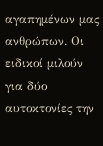αγαπημένων μας ανθρώπων. Οι ειδικοί μιλούν για δύο αυτοκτονίες την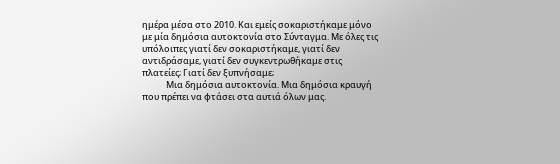ημέρα μέσα στο 2010. Και εμείς σοκαριστήκαμε μόνο με μία δημόσια αυτοκτονία στο Σύνταγμα. Με όλες τις υπόλοιπες γιατί δεν σοκαριστήκαμε, γιατί δεν αντιδράσαμε, γιατί δεν συγκεντρωθήκαμε στις πλατείες; Γιατί δεν ξυπνήσαμε;
            Μια δημόσια αυτοκτονία. Μια δημόσια κραυγή που πρέπει να φτάσει στα αυτιά όλων μας.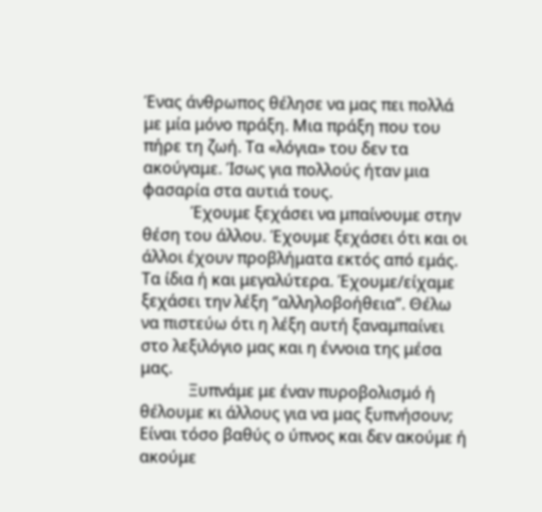Ένας άνθρωπος θέλησε να μας πει πολλά με μία μόνο πράξη. Μια πράξη που του πήρε τη ζωή. Τα «λόγια» του δεν τα ακούγαμε. Ίσως για πολλούς ήταν μια φασαρία στα αυτιά τους.
            Έχουμε ξεχάσει να μπαίνουμε στην θέση του άλλου. Έχουμε ξεχάσει ότι και οι άλλοι έχουν προβλήματα εκτός από εμάς. Τα ίδια ή και μεγαλύτερα. Έχουμε/είχαμε ξεχάσει την λέξη ‘’αλληλοβοήθεια’’. Θέλω να πιστεύω ότι η λέξη αυτή ξαναμπαίνει στο λεξιλόγιο μας και η έννοια της μέσα μας.
            Ξυπνάμε με έναν πυροβολισμό ή θέλουμε κι άλλους για να μας ξυπνήσουν; Είναι τόσο βαθύς ο ύπνος και δεν ακούμε ή ακούμε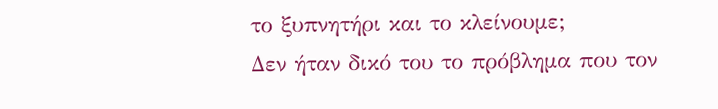το ξυπνητήρι και το κλείνουμε;
Δεν ήταν δικό του το πρόβλημα που τον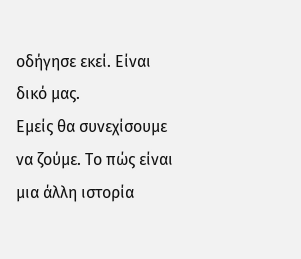οδήγησε εκεί. Είναι δικό μας.
Εμείς θα συνεχίσουμε να ζούμε. Το πώς είναι μια άλλη ιστορία